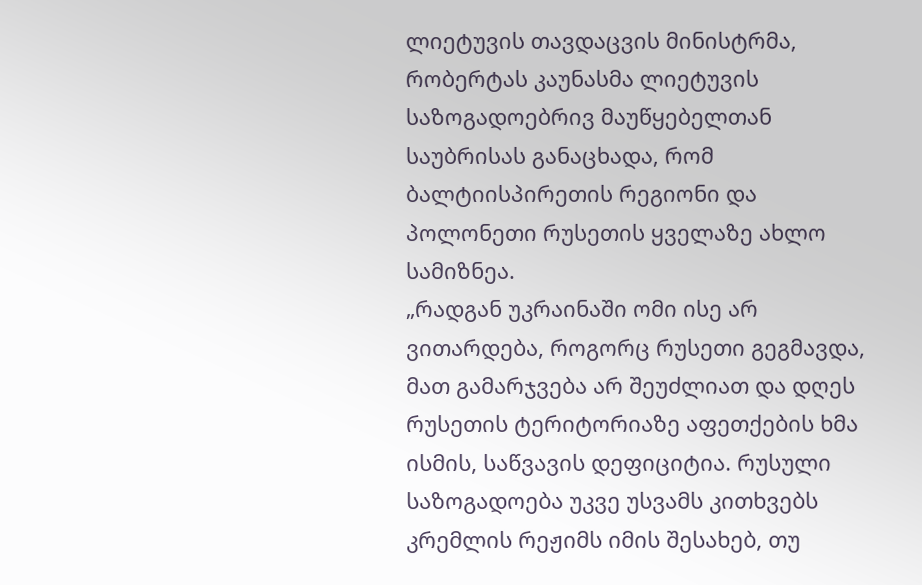ლიეტუვის თავდაცვის მინისტრმა, რობერტას კაუნასმა ლიეტუვის საზოგადოებრივ მაუწყებელთან საუბრისას განაცხადა, რომ ბალტიისპირეთის რეგიონი და პოლონეთი რუსეთის ყველაზე ახლო სამიზნეა.
„რადგან უკრაინაში ომი ისე არ ვითარდება, როგორც რუსეთი გეგმავდა, მათ გამარჯვება არ შეუძლიათ და დღეს რუსეთის ტერიტორიაზე აფეთქების ხმა ისმის, საწვავის დეფიციტია. რუსული საზოგადოება უკვე უსვამს კითხვებს კრემლის რეჟიმს იმის შესახებ, თუ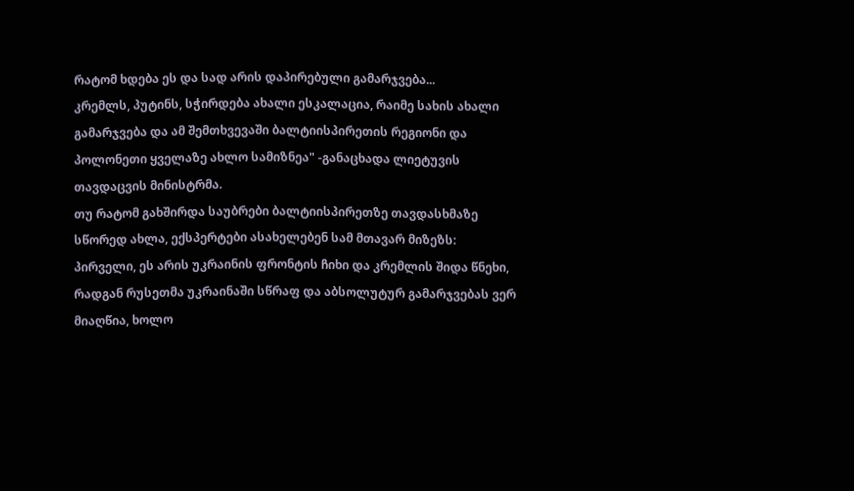რატომ ხდება ეს და სად არის დაპირებული გამარჯვება...
კრემლს, პუტინს, სჭირდება ახალი ესკალაცია, რაიმე სახის ახალი გამარჯვება და ამ შემთხვევაში ბალტიისპირეთის რეგიონი და პოლონეთი ყველაზე ახლო სამიზნეა" -განაცხადა ლიეტუვის თავდაცვის მინისტრმა.
თუ რატომ გახშირდა საუბრები ბალტიისპირეთზე თავდასხმაზე სწორედ ახლა, ექსპერტები ასახელებენ სამ მთავარ მიზეზს: პირველი, ეს არის უკრაინის ფრონტის ჩიხი და კრემლის შიდა წნეხი, რადგან რუსეთმა უკრაინაში სწრაფ და აბსოლუტურ გამარჯვებას ვერ მიაღწია, ხოლო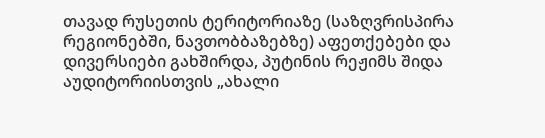თავად რუსეთის ტერიტორიაზე (საზღვრისპირა რეგიონებში, ნავთობბაზებზე) აფეთქებები და დივერსიები გახშირდა, პუტინის რეჟიმს შიდა აუდიტორიისთვის „ახალი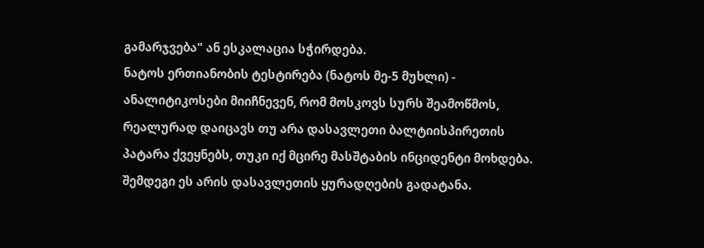გამარჯვება" ან ესკალაცია სჭირდება.
ნატოს ერთიანობის ტესტირება (ნატოს მე-5 მუხლი) - ანალიტიკოსები მიიჩნევენ, რომ მოსკოვს სურს შეამოწმოს, რეალურად დაიცავს თუ არა დასავლეთი ბალტიისპირეთის პატარა ქვეყნებს, თუკი იქ მცირე მასშტაბის ინციდენტი მოხდება.
შემდეგი ეს არის დასავლეთის ყურადღების გადატანა.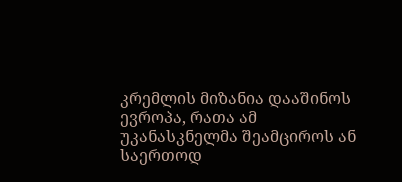კრემლის მიზანია დააშინოს ევროპა, რათა ამ უკანასკნელმა შეამციროს ან საერთოდ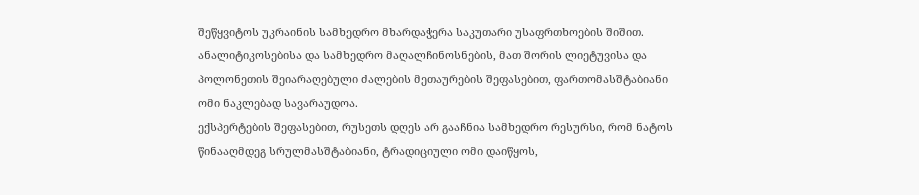შეწყვიტოს უკრაინის სამხედრო მხარდაჭერა საკუთარი უსაფრთხოების შიშით.
ანალიტიკოსებისა და სამხედრო მაღალჩინოსნების, მათ შორის ლიეტუვისა და პოლონეთის შეიარაღებული ძალების მეთაურების შეფასებით, ფართომასშტაბიანი ომი ნაკლებად სავარაუდოა.
ექსპერტების შეფასებით, რუსეთს დღეს არ გააჩნია სამხედრო რესურსი, რომ ნატოს წინააღმდეგ სრულმასშტაბიანი, ტრადიციული ომი დაიწყოს,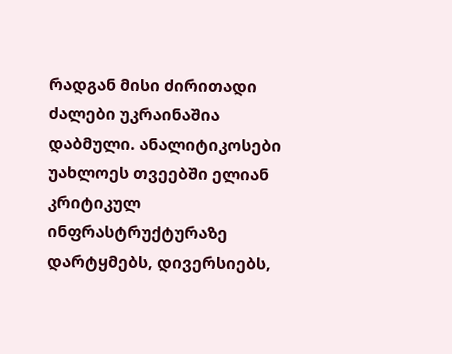რადგან მისი ძირითადი ძალები უკრაინაშია დაბმული. ანალიტიკოსები უახლოეს თვეებში ელიან კრიტიკულ ინფრასტრუქტურაზე დარტყმებს, დივერსიებს,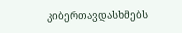კიბერთავდასხმებს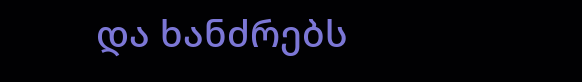და ხანძრებს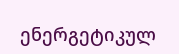ენერგეტიკულ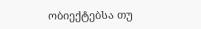ობიექტებსა თუ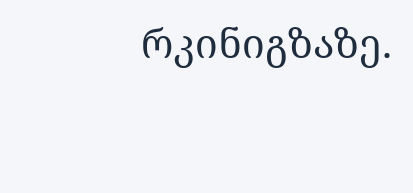რკინიგზაზე.